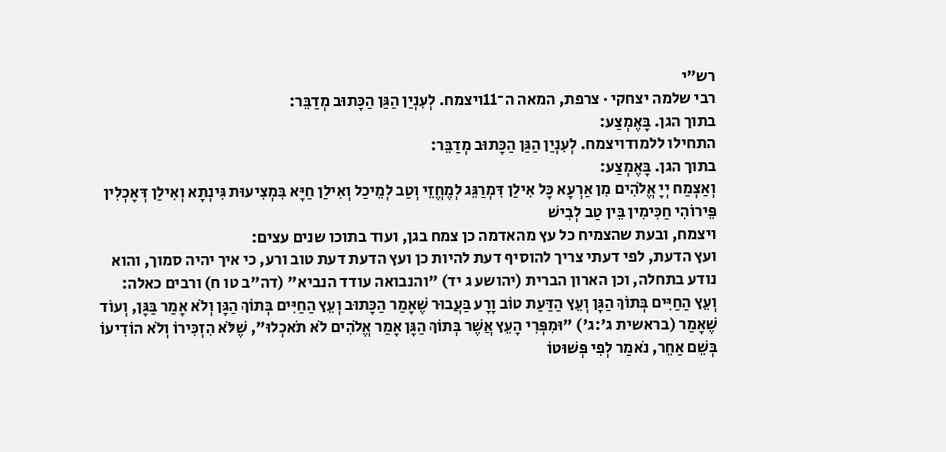רש״י
רבי שלמה יצחקי · צרפת, המאה ה־11ויצמח. לְעִנְיַן הַגַּן הַכָּתוּב מְדַבֵּר:
בתוך הגן. בָּאֶמְצַע:
התחילו ללמודויצמח. לְעִנְיַן הַגַּן הַכָּתוּב מְדַבֵּר:
בתוך הגן. בָּאֶמְצַע:
וְאַצְמַח יְיָ אֱלֹהִים מִן אַרְעָא כָּל אִילַן דִּמְרַגֵּג לְמֶחֱזֵי וְטַב לְמֵיכַל וְאִילַן חַיָּא בִּמְצִיעוּת גִּינְתָא וְאִילַן דְּאָכְלִין פֵּירוֹהִי חַכִּימִין בֵּין טַב לְבִישׁ
ויצמח, ובעת שהצמיח כל עץ מהאדמה כן צמח בגן, ועוד בתוכו שנים עצים:
ועץ הדעת, לפי דעתי צריך להוסיף דעת להיות כן ועץ הדעת דעת טוב ורע, כי איך יהיה סמוך, והוא נודע בתחלה, וכן הארון הברית (יהושע ג יד) "והנבואה עודד הנביא" (דה"ב טו ח) ורבים כאלה:
וְעֵץ הַחַיִּים בְּתוֹךְ הַגָּן וְעֵץ הַדַּעַת טוֹב וָרָע בַּעֲבוּר שֶׁאָמַר הַכָּתוּב וְעֵץ הַחַיִּים בְּתוֹךְ הַגָּן וְלֹא אָמַר בַּגָּן, וְעוֹד שֶׁאָמַר (בראשית ג':ג') "וּמִפְּרִי הָעֵץ אֲשֶׁר בְּתוֹךְ הַגָּן אָמַר אֱלֹהִים לֹא תֹאכְלוּ", שֶׁלֹּא הִזְכִּירוֹ וְלֹא הוֹדִיעוֹ בְּשֵׁם אַחֵר, נֹאמַר לְפִי פְּשׁוּטוֹ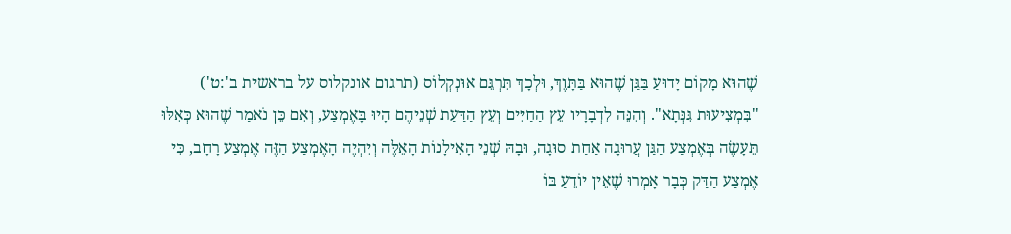שֶׁהוּא מָקוֹם יָדוּעַ בַּגַּן שֶׁהוּא בַּתָּוֶךְ, וּלְכָךְ תִּרְגֵּם אוּנְקְלוֹס (תרגום אונקלוס על בראשית ב':ט') "בִּמְצִיעוּת גִּנְּתָא". וְהִנֵּה לִדְבָרָיו עֵץ הַחַיִּים וְעֵץ הַדַּעַת שְׁנֵיהֶם הָיוּ בָּאֶמְצַע, וְאִם כֵּן נֹאמַר שֶׁהוּא כְּאִלּוּ תֵּעָשֶׂה בְּאֶמְצַע הַגַּן עֲרוּגָה אַחַת סוּגָה, וּבָהּ שְׁנֵי הָאִילָנוֹת הָאֵלֶּה וְיִהְיֶה הָאֶמְצַע הַזֶּה אֶמְצַע רָחָב, כִּי אֶמְצַע הַדַּק כְּבָר אָמְרוּ שֶׁאֵין יוֹדֵעַ בּוֹ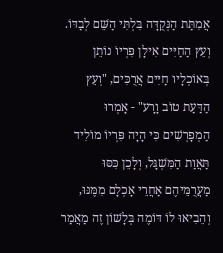אֲמִתַּת הַנְּקֻדָּה בִּלְתִּי הַשֵּׁם לְבַדּוֹ. וְעֵץ הַחַיִּים אִילָן פִּרְיוֹ נוֹתֵן בְּאוֹכְלָיו חַיִּים אֲרֻכִּים, "וְעֵץ הַדַּעַת טוֹב וָרָע" - אָמְרוּ הַמְפָרְשִׁים כִּי הָיָה פִּרְיוֹ מוֹלִיד תַּאֲוַת הַמִּשְׁגָּל, וְלָכֵן כִּסּוּ מַעֲרֻמֵּיהֶם אַחֲרֵי אָכְלָם מִמֶּנּוּ, וְהֵבִיאוּ לוֹ דּוֹמֶה בְּלָשׁוֹן זֶה מַאֲמַר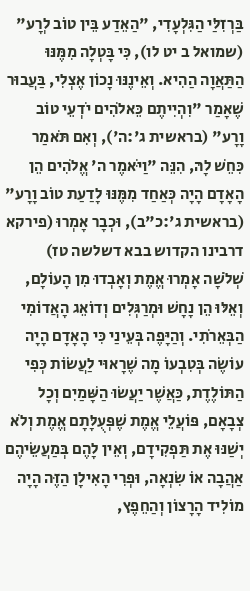בַּרְזִלַּי הַגִּלְעָדִי, "הַאֵדַע בֵּין טוֹב לְרָע" (שמואל ב יט לו), כִּי בָּטְלָה מִמֶּנּוּ הַתַּאֲוָה הַהִיא. וְאֵינֶנּוּ נָכוֹן אֶצְלִי, בַּעֲבוּר שֶׁאָמַר "וִהְיִיתֶם כֵּאלֹהִים יֹדְעֵי טוֹב וָרָע" (בראשית ג':ה'), וְאִם תֹּאמַר כִּחֵשׁ לָהּ, הִנֵּה "וַיֹּאמֶר ה' אֱלֹהִים הֵן הָאָדָם הָיָה כְּאַחַד מִמֶּנּוּ לָדַעַת טוֹב וָרָע" (בראשית ג':כ"ב), וּכְבָר אָמְרוּ (פירקא דרבינו הקדוש בבא דשלשה טז) שְׁלֹשָׁה אָמְרוּ אֱמֶת וְאָבְדוּ מִן הָעוֹלָם, וְאֵלּוּ הֵן נָחָשׁ וּמְרַגְּלִים וְדוֹאֵג הָאֲדוֹמִי הַבְּאֵרֹתִי. וְהַיָּפֶה בְּעֵינַי כִּי הָאָדָם הָיָה עוֹשֶׂה בְּטִבְעוֹ מָה שֶׁרָאוּי לַעֲשׂוֹת כְּפִי הַתּוֹלֶדֶת, כַּאֲשֶׁר יַעֲשׂוּ הַשָּׁמַיִם וְכָל צְבָאָם, פּוֹעֲלֵי אֱמֶת שֶׁפְּעֻלָּתָם אֱמֶת וְלֹא יְשַׁנּוּ אֶת תַּפְקִידָם, וְאֵין לָהֶם בְּמַעֲשֵׂיהֶם אַהֲבָה אוֹ שִׂנְאָה, וּפְרִי הָאִילָן הַזֶּה הָיָה מוֹלִיד הָרָצוֹן וְהַחֵפֶץ,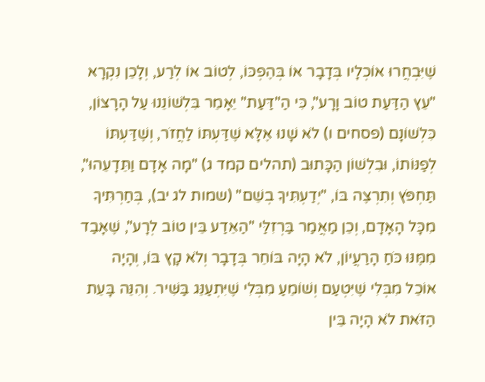שֶׁיִּבְחֲרוּ אוֹכְלָיו בְּדָבָר אוֹ בְּהֶפְכּוֹ, לְטוֹב אוֹ לְרַע, וְלָכֵן נִקְרָא "עֵץ הַדַּעַת טוֹב וָרָע", כִּי הַ"דַּעַת" יֵאָמֵר בִּלְשׁוֹנֵנוּ עַל הָרָצוֹן, כִּלְשׁוֹנָם (פסחים ו) לֹא שָׁנוּ אֶלָּא שֶׁדַּעְתּוֹ לַחֲזֹר, וְשֶׁדַּעְתּוֹ לְפַנּוֹתוֹ, וּבִלְשׁוֹן הַכָּתוּב (תהלים קמד ג) "מָה אָדָם וַתֵּדָעֵהוּ", תַּחְפֹּץ וְתִרְצֶה בּוֹ, "יְדַעְתִּיךָ בְשֵׁם" (שמות לג יב), בְּחַרְתִּיךָ מִכָּל הָאָדָם, וְכֵן מַאֲמַר בַּרְזִלַּי "הַאֵדַע בֵּין טוֹב לְרָע", שֶׁאָבַד מִמֶּנּוּ כֹּחַ הָרַעֲיוֹן, לֹא הָיָה בּוֹחֵר בְּדָבָר וְלֹא קָץ בּוֹ, וְהָיָה אוֹכֵל מִבְּלִי שֶׁיִּטְעַם וְשׁוֹמֵעַ מִבְּלִי שֶׁיִּתְעַנֵּג בַּשִּׁיר. וְהִנֵּה בָּעֵת הַזֹּאת לֹא הָיָה בֵּין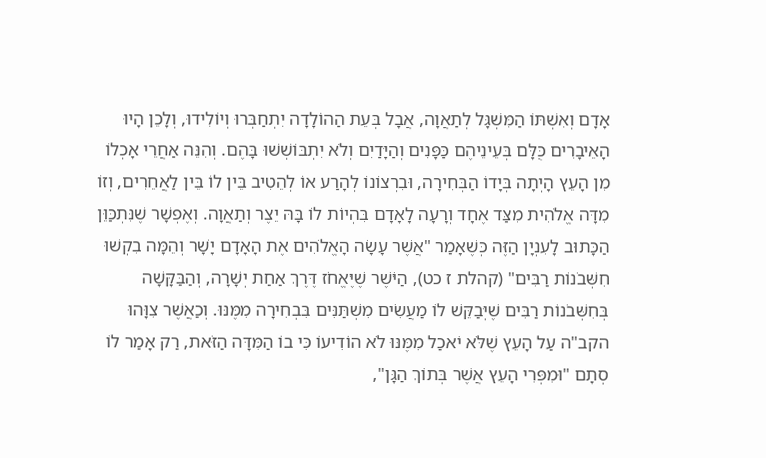אָדָם וְאִשְׁתּוֹ הַמִּשְׁגָּל לְתַאֲוָה, אֲבָל בְּעֵת הַהוֹלָדָה יִתְחַבְּרוּ וְיוֹלִידוּ, וְלָכֵן הָיוּ הָאֵיבָרִים כֻּלָּם בְּעֵינֵיהֶם כַּפָּנִים וְהַיָּדַיִם וְלֹא יִתְבּוֹשְׁשׁוּ בָּהֶם. וְהִנֵּה אַחֲרֵי אָכְלוֹ מִן הָעֵץ הָיְתָה בְּיָדוֹ הַבְּחִירָה, וּבִרְצוֹנוֹ לְהָרַע אוֹ לְהֵטִיב בֵּין לוֹ בֵּין לַאֲחֵרִים, וְזוֹ מִדָּה אֱלֹהִית מִצַּד אֶחָד וְרָעָה לָאָדָם בִּהְיוֹת לוֹ בָּהּ יֵצֶר וְתַאֲוָה. וְאֶפְשָׁר שֶׁנִּתְכַּוֵּן הַכָּתוּב לָעִנְיָן הַזֶּה כְּשֶׁאָמַר "אֲשֶׁר עָשָׂה הָאֱלֹהִים אֶת הָאָדָם יָשָׁר וְהֵמָּה בִקְשׁוּ חִשְּׁבֹנוֹת רַבִּים" (קהלת ז כט), הַיֹּשֶׁר שֶׁיֶּאֱחֹז דֶּרֶךְ אַחַת יְשָׁרָה, וְהַבַּקָּשָׁה בְּחִשְּׁבֹנוֹת רַבִּים שֶׁיְּבַקֵּשׁ לוֹ מַעֲשִׂים מִשְׁתַּנִּים בִּבְחִירָה מִמֶּנּוּ. וְכַאֲשֶׁר צִוָּהוּ הקב"ה עַל הָעֵץ שֶׁלֹּא יֹאכַל מִמֶּנּוּ לֹא הוֹדִיעוֹ כִּי בוֹ הַמִּדָּה הַזֹּאת, רַק אָמַר לוֹ סְתָם "וּמִפְּרִי הָעֵץ אֲשֶׁר בְּתוֹךְ הַגָּן",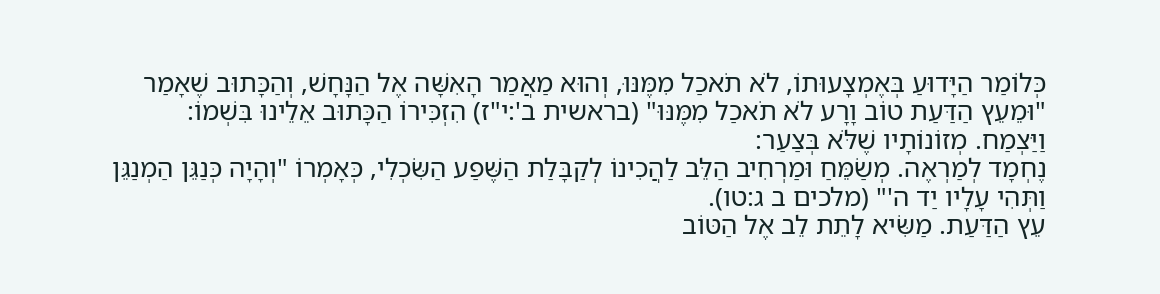כְּלוֹמַר הַיָּדוּעַ בְּאֶמְצָעוּתוֹ, לֹא תֹאכַל מִמֶּנּוּ, וְהוּא מַאֲמַר הָאִשָּׁה אֶל הַנָּחָשׁ, וְהַכָּתוּב שֶׁאָמַר "וּמֵעֵץ הַדַּעַת טוֹב וָרָע לֹא תֹאכַל מִמֶּנּוּ" (בראשית ב':י"ז) הִזְכִּירוֹ הַכָּתוּב אֵלֵינוּ בִּשְׁמוֹ:
וַיַּצְמַח. מְזוֹנוֹתָיו שֶׁלֹּא בְּצַעַר:
נֶחְמָד לְמַרְאֶה. מְשַׂמֵּחַ וּמַרְחִיב הַלֵּב לַהֲכִינוֹ לְקַבָּלַת הַשֶּׁפַע הַשִּׂכְלִי, כְּאָמְרוֹ "וְהָיָה כְּנַגֵּן הַמְנַגֵּן וַתְּהִי עָלָיו יַד ה'" (מלכים ב ג:טו).
עֵץ הַדַּעַת. מַשִּׂיא לָתֵת לֵב אֶל הַטּוֹב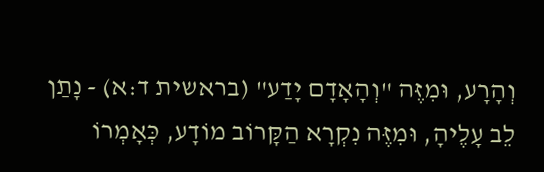וְהָרָע, וּמִזֶּה "וְהָאָדָם יָדַע" (בראשית ד:א) - נָתַן לֵב עָלֶיהָ, וּמִזֶּה נִקְרָא הַקָּרוֹב מוֹדָע, כְּאָמְרוֹ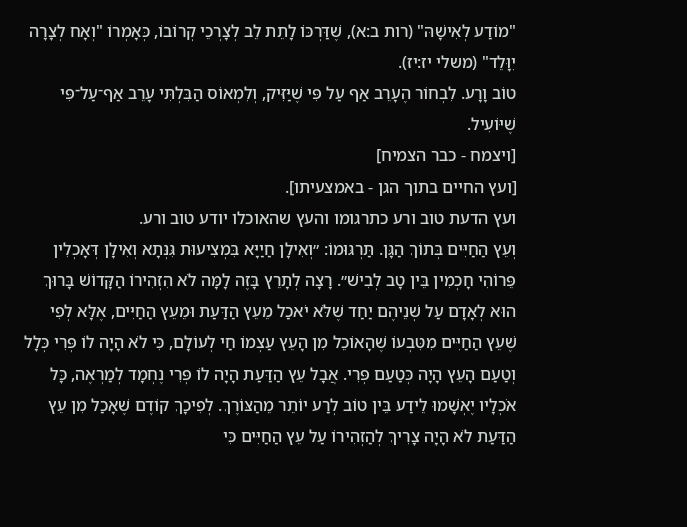"מוֹדַע לְאִישָׁהּ" (רות ב:א), שֶׁדַּרְכּוֹ לָתֵת לֵב לְצָרְכֵי קְרוֹבוֹ, כְּאָמְרוֹ "וְאָח לְצָרָה יִוָּלֵד" (משלי יז:יז).
טוֹב וָרָע. לִבְחוֹר הֶעָרֵב אַף עַל פִּי שֶׁיַּזִּיק, וְלִמְאוֹס הַבִּלְתִּי עָרֵב אַף־עַל־פִּי שֶׁיּוֹעִיל.
[ויצמח - כבר הצמיח]
[ועץ החיים בתוך הגן - באמצעיתו].
ועץ הדעת טוב ורע כתרגומו והעץ שהאוכלו יודע טוב ורע.
וְעֵץ הַחַיִּים בְּתוֹךְ הַגָּן. תַּרְגּוּמוֹ: ״וְאִילָן חַיַיָּא בִּמְצִיעוּת גִּנְּתָא וְאִילָן דְּאָכְלִין פֵּרוֹהִי חָכְמִין בֵּין טָב לְבִישׁ״. רָצָה לְתָרֵץ בָּזֶה לָמָּה לֹא הִזְהִירוֹ הַקָּדוֹשׁ בָּרוּךְ הוּא לְאָדָם עַל שְׁנֵיהֶם יַחַד שֶׁלֹּא יֹאכַל מֵעֵץ הַדַּעַת וּמֵעֵץ הַחַיִּים, אֶלָּא לְפִי שֶׁעֵץ הַחַיִּים מִטִּבְעוֹ שֶׁהָאוֹכֵל מִן הָעֵץ עַצְמוֹ חַי לְעוֹלָם, כִּי לֹא הָיָה לוֹ פְּרִי כְּלָל וְטַעַם הָעֵץ הָיָה כְּטַעַם פְּרִי. אֲבָל עֵץ הַדַּעַת הָיָה לוֹ פְּרִי נֶחְמָד לְמַרְאֶה, כָּל אֹכְלָיו יֶאְשָׁמוּ לֵידַע בֵּין טוֹב לְרַע יוֹתֵר מֵהַצּוֹרֶךְ. לְפִיכָךְ קוֹדֶם שֶׁאָכַל מִן עֵץ הַדַּעַת לֹא הָיָה צָרִיךְ לְהַזְהִירוֹ עַל עֵץ הַחַיִּים כִּי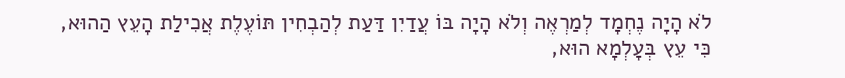לֹא הָיָה נֶחְמָד לְמַרְאֶה וְלֹא הָיָה בּוֹ עֲדַיִן דַּעַת לְהַבְחִין תּוֹעֶלֶת אֲכִילַת הָעֵץ הַהוּא, כִּי עֵץ בְּעָלְמָא הוּא,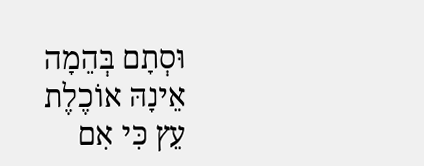וּסְתָם בְּהֵמָה אֵינָהּ אוֹכֶלֶת עֵץ כִּי אִם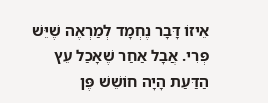אֵיזוֹ דָּבָר נֶחְמָד לְמַרְאֶה שֶׁיֵּשׁ פְּרִי. אֲבָל אַחַר שֶׁאָכַל עֵץ הַדַּעַת הָיָה חוֹשֵׁשׁ פֶּן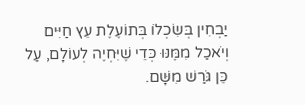יַבְחִין בְּשִׂכְלוֹ בְּתוֹעֶלֶת עֵץ חַיִּים וְיֹאכַל מִמֶּנּוּ כְּדֵי שֶׁיִּחְיֶה לְעוֹלָם, עַל כֵּן גֹּרַשׁ מִשָּׁם.